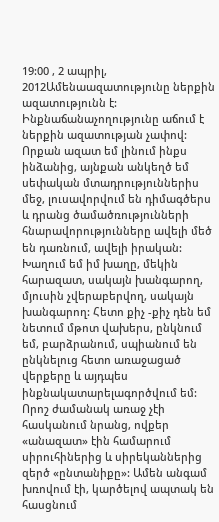19:00 , 2 ապրիլ, 2012Ամենաազատությունը ներքին ազատությունն է: Ինքնաճանաչողությունը աճում է ներքին ազատության չափով: Որքան ազատ եմ լինում ինքս ինձանից, այնքան անկեղծ եմ սեփական մտադրություններիս մեջ, լուսավորվում են դիմագծերս և դրանց ծամածռությունների հնարավորությունները ավելի մեծ են դառնում, ավելի իրական: Խաղում եմ իմ խաղը, մեկին հարազատ, սակայն խանգարող, մյուսին չվերաբերվող, սակայն խանգարող: Հետո քիչ -քիչ դեն եմ նետում մթոտ վախերս, ընկնում եմ, բարձրանում, սպիանում են ընկնելուց հետո առաջացած վերքերը և այդպես ինքնակատարելագործվում եմ:
Որոշ ժամանակ առաջ չէի հասկանում նրանց, ովքեր «անազատ» էին համարում սիրուհիներից և սիրեկաններից զերծ «ընտանիքը»: Ամեն անգամ խռովում էի, կարծելով ապտակ են հասցնում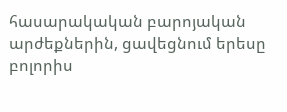հասարակական բարոյական արժեքներին, ցավեցնում երեսը բոլորիս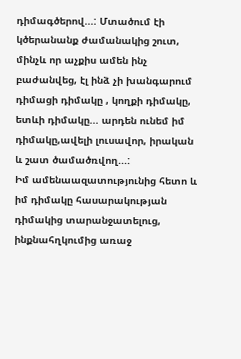դիմագծերով...: Մտածում էի կծերանանք ժամանակից շուտ, մինչև որ աչքիս ամեն ինչ բաժանվեց, էլ ինձ չի խանգարում դիմացի դիմակը , կողքի դիմակը, ետևի դիմակը... արդեն ունեմ իմ դիմակը,ավելի լուսավոր, իրական և շատ ծամածռվող...:
Իմ ամենաազատությունից հետո և իմ դիմակը հասարակության դիմակից տարանջատելուց, ինքնահղկումից առաջ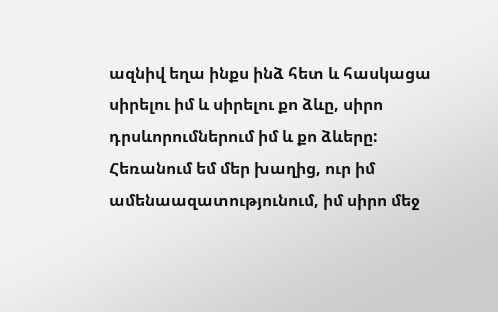ազնիվ եղա ինքս ինձ հետ և հասկացա սիրելու իմ և սիրելու քո ձևը, սիրո դրսևորումներում իմ և քո ձևերը:
Հեռանում եմ մեր խաղից, ուր իմ ամենաազատությունում, իմ սիրո մեջ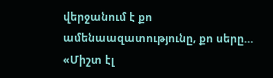վերջանում է քո ամենաազատությունը, քո սերը…
«Միշտ էլ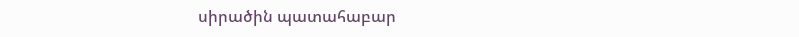սիրածին պատահաբար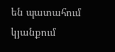են պատահում կյանքում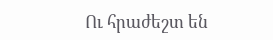Ու հրաժեշտ են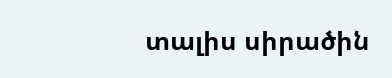տալիս սիրածին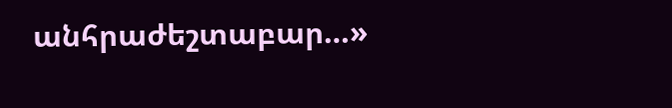անհրաժեշտաբար…»